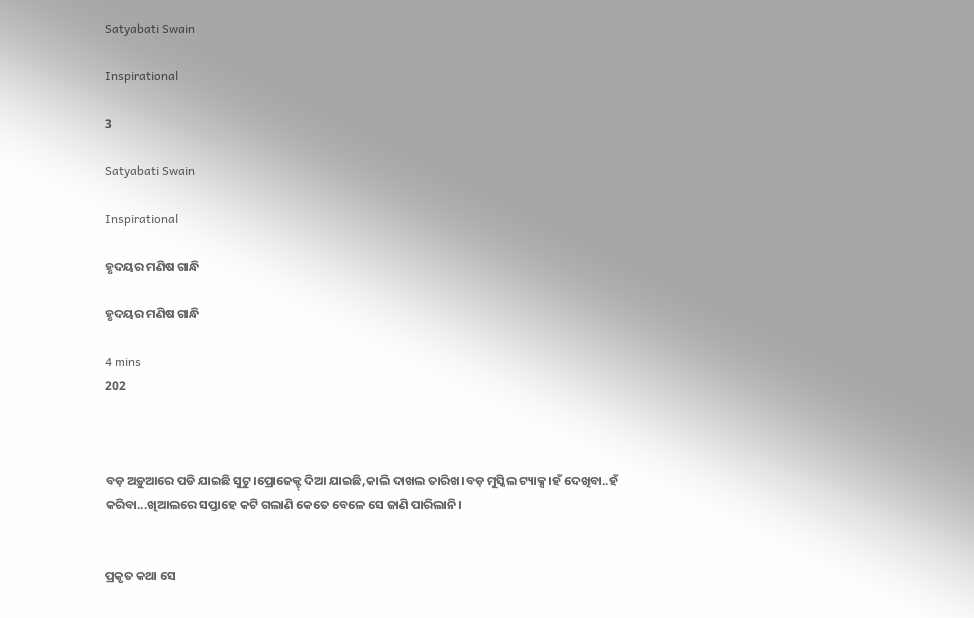Satyabati Swain

Inspirational

3

Satyabati Swain

Inspirational

ହୃଦୟର ମଣିଷ ଗାନ୍ଧି

ହୃଦୟର ମଣିଷ ଗାନ୍ଧି

4 mins
202



ବଡ଼ ଅଡ଼ୁଆରେ ପଡି ଯାଇଛି ସୁଟୁ।ପ୍ରୋଜେକ୍ଟ୍ ଦିଆ ଯାଇଛି,କାଲି ଦାଖଲ ତାରିଖ।ବଡ଼ ମୁସ୍କିଲ ଟ୍ୟାକ୍ସ।ହଁ ଦେଖିବା..ହଁ କରିବା...ଖିଆଲରେ ସପ୍ତାହେ କଟି ଗଲାଣି କେତେ ବେଳେ ସେ ଜାଣି ପାରିଲାନି।


ପ୍ରକୃତ କଥା ସେ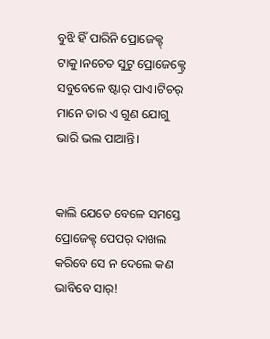ବୁଝି ହିଁ ପାରିନି ପ୍ରୋଜେକ୍ଟ୍ ଟାକୁ।ନଚେତ ସୁଟୁ ପ୍ରୋଜେକ୍ଟ୍ରେ ସବୁବେଳେ ଷ୍ଟାର୍ ପାଏ।ଟିଚର୍ ମାନେ ତାର ଏ ଗୁଣ ଯୋଗୁ ଭାରି ଭଲ ପାଆନ୍ତି।


କାଲି ଯେତେ ବେଳେ ସମସ୍ତେ ପ୍ରୋଜେକ୍ଟ୍ ପେପର୍ ଦାଖଲ କରିବେ ସେ ନ ଦେଲେ କଣ ଭାବିବେ ସାର୍!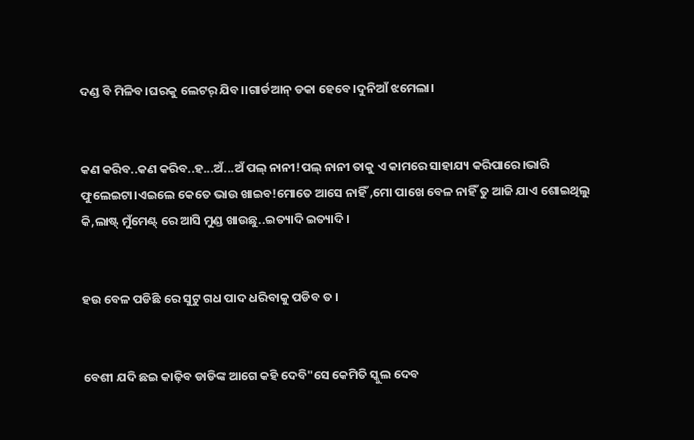ଦଣ୍ଡ ବି ମିଳିବ।ଘରକୁ ଲେଟର୍ ଯିବ।।ଗାର୍ଡଆନ୍ ଡକା ହେବେ।ଦୁନିଆଁ ଝମେଲା।


କଣ କରିବ..କଣ କରିବ..ହ...ଅଁ...ଅଁ ପଲ୍ ନାନୀ!ପଲ୍ ନାନୀ ତାକୁ ଏ କାମରେ ସାହାଯ୍ୟ କରିପାରେ।ଭାରି ଫୁଲେଇଟା।ଏଇଲେ କେତେ ଭାଉ ଖାଇବ!ମୋତେ ଆସେ ନାହିଁ ,ମୋ ପାଖେ ବେଳ ନାହିଁ ତୁ ଆଜି ଯାଏ ଶୋଇଥିଲୁ କି,ଲାଷ୍ଟ୍ ମୁଁମେଣ୍ଟ୍ ରେ ଆସି ମୁଣ୍ଡ ଖାଉଛୁ..ଇତ୍ୟାଦି ଇତ୍ୟାଦି।


ହଉ ବେଳ ପଡିଛି ରେ ସୁଟୁ ଗଧ ପାଦ ଧରିବାକୁ ପଡିବ ତ ।


ବେଶୀ ଯଦି ଛଇ କାଢ଼ିବ ଡାଡିଙ୍କ ଆଗେ କହି ଦେବି"ସେ କେମିତି ସ୍କୁଲ ଦେବ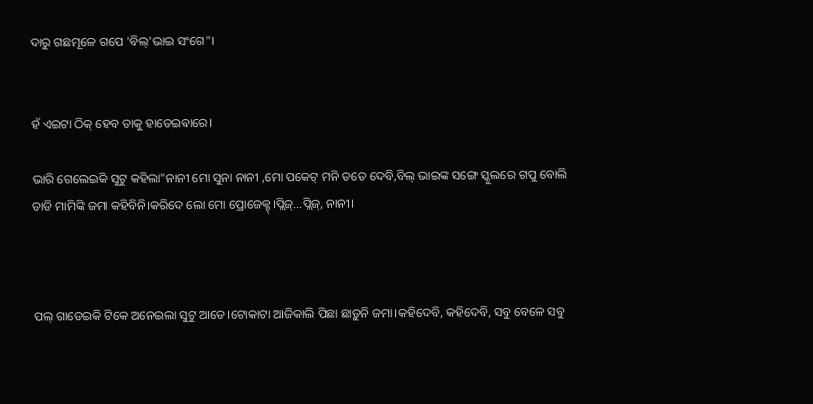ଦାରୁ ଗଛମୂଳେ ଗପେ 'ବିଲ୍'ଭାଇ ସଂଗେ"।


ହଁ ଏଇଟା ଠିକ୍ ହେବ ତାକୁ ହାତେଇଵାରେ।

ଭାରି ଗେଲେଇକି ସୁଟୁ କହିଲା"ନାନୀ ମୋ ସୁନା ନାନୀ ,ମୋ ପକେଟ୍ ମନି ତତେ ଦେବି,ବିଲ୍ ଭାଇଙ୍କ ସଙ୍ଗେ ସ୍କୁଲରେ ଗପୁ ବୋଲି ଡାଡି ମାମିଙ୍କି ଜମା କହିବିନି।କରିଦେ ଲୋ ମୋ ପ୍ରୋଜେକ୍ଟ୍।ପ୍ଲିଜ୍...ପ୍ଲିଜ୍, ନାନୀ।



ପଲ୍ ଗାଡେଇକି ଟିକେ ଅନେଇଲା ସୁଟୁ ଆଡେ।ଟୋକାଟା ଆଜିକାଲି ପିଛା ଛାଡ଼ୁନି ଜମା।କହିଦେବି, କହିଦେବି, ସବୁ ବେଳେ ସବୁ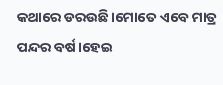କଥାରେ ଡରଉଛି।ମୋତେ ଏବେ ମାତ୍ର ପନ୍ଦର ବର୍ଷ।ହେଇ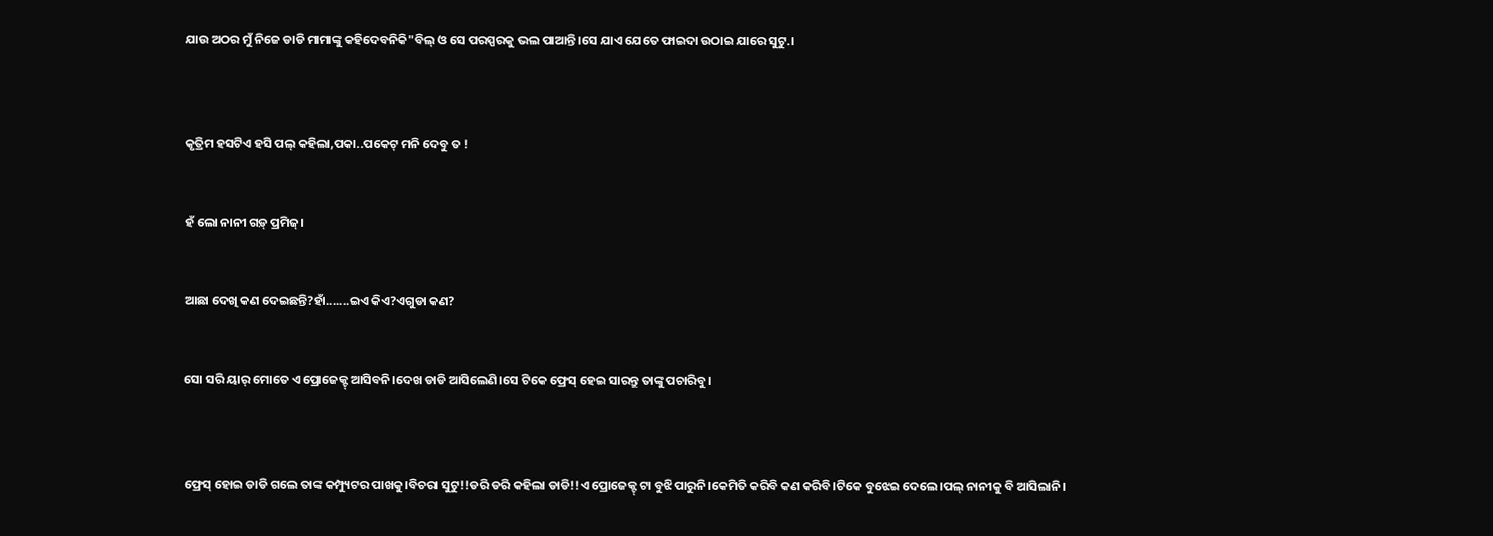ଯାଉ ଅଠର ମୁଁ ନିଜେ ଡାଡି ମାମାଙ୍କୁ କହିଦେବନିକି"ବିଲ୍ ଓ ସେ ପରସ୍ପରକୁ ଭଲ ପାଆନ୍ତି।ସେ ଯାଏ ଯେତେ ଫାଇଦା ଉଠାଇ ଯାରେ ସୁଟୁ.।



କୃତ୍ରିମ ହସଟିଏ ହସି ପଲ୍ କହିଲା,ପକା..ପକେଟ୍ ମନି ଦେବୁ ତ !


ହଁ ଲୋ ନାନୀ ଗଡ଼୍ ପ୍ରମିଜ୍।


ଆଛା ଦେଖି କଣ ଦେଇଛନ୍ତି?ହାଁ.......ଇଏ କିଏ?ଏଗୁଡା କଣ?


ସୋ ସରି ୟାର୍ ମୋତେ ଏ ପ୍ରୋଜେକ୍ଟ୍ ଆସିବନି।ଦେଖ ଡାଡି ଆସିଲେଣି।ସେ ଟିକେ ଫ୍ରେସ୍ ହେଇ ସାରନ୍ତୁ ତାଙ୍କୁ ପଚାରିବୁ।



ଫ୍ରେସ୍ ହୋଇ ଡାଡି ଗଲେ ତାଙ୍କ କମ୍ପ୍ୟୁଟର ପାଖକୁ।ବିଚରା ସୁଟୁ!!ଡରି ଡରି କହିଲା ଡାଡି!!ଏ ପ୍ରୋଜେକ୍ଟ୍ ଟା ବୁଝି ପାରୁନି।କେମିତି କରିବି କଣ କରିବି।ଟିକେ ବୁଝେଇ ଦେଲେ।ପଲ୍ ନାନୀକୁ ବି ଆସିଲାନି।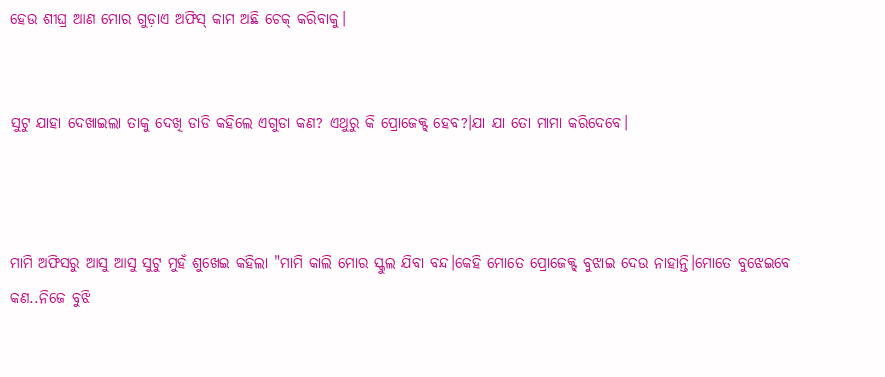ହେଉ ଶୀଘ୍ର ଆଣ ମୋର ଗୁଡ଼ାଏ ଅଫିସ୍ କାମ ଅଛି ଚେକ୍ କରିବାକୁ।


ସୁଟୁ ଯାହା ଦେଖାଇଲା ତାକୁ ଦେଖି ଡାଡି କହିଲେ ଏଗୁଡା କଣ? ଏଥୁରୁ କି ପ୍ରୋଜେକ୍ଟ୍ ହେବ?।ଯା ଯା ତୋ ମାମା କରିଦେବେ।



ମାମି ଅଫିସରୁ ଆସୁ ଆସୁ ସୁଟୁ ମୁହଁ ଶୁଖେଇ କହିଲା "ମାମି କାଲି ମୋର ସ୍କୁଲ ଯିବା ବନ୍ଦ।କେହି ମୋତେ ପ୍ରୋଜେକ୍ଟ୍ ବୁଝାଇ ଦେଉ ନାହାନ୍ତି।ମୋତେ ବୁଝେଇବେ କଣ..ନିଜେ ବୁଝି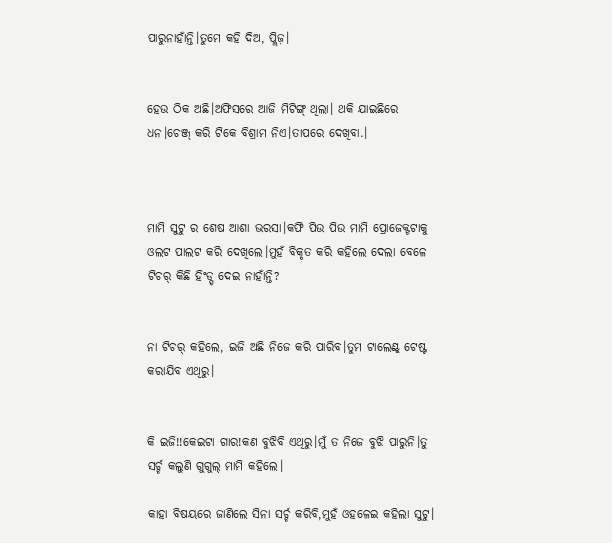ପାରୁନାହାଁନ୍ତି।ତୁମେ କହି ଦିଅ, ପ୍ଲିଜ଼।


ହେଉ ଠିକ ଅଛି।ଅଫିସରେ ଆଜି ମିଟିଙ୍ଗ୍ ଥିଲା। ଥକି ଯାଇଛିରେ ଧନ।ଚେଞ୍ଜ୍ କରି ଟିକେ ବିଶ୍ରାମ ନିଏ।ତାପରେ ଦେଖିବା.।



ମାମି ସୁଟୁ ର ଶେଷ ଆଶା ଭରସା।କଫି ପିଉ ପିଉ ମାମି ପ୍ରୋଜେକ୍ଟଟାକୁ ଓଲଟ ପାଲଟ କରି ଦେଖିଲେ।ମୁହଁ ବିକୃତ କରି କହିଲେ ଦେଲା ବେଳେ ଟିଚର୍ କିଛି ହିଂଡ୍ସ୍ ଦେଇ ନାହାଁନ୍ତି?


ନା ଟିଚର୍ କହିଲେ, ଇଜି ଅଛି ନିଜେ କରି ପାରିବ।ତୁମ ଟାଲେଣ୍ଟ୍ ଟେଷ୍ଟ କରାଯିବ ଏଥିରୁ।


କି ଇଜି!!କେଇଟା ଗାର!କଣ ବୁଝିବି ଏଥିରୁ।ମୁଁ ତ ନିଜେ ବୁଝି ପାରୁନି।ତୁ ସର୍ଚ୍ଚ କଲୁଣି ଗୁଗୁଲ୍ ମାମି କହିଲେ।

କାହା ବିଷୟରେ ଜାଣିଲେ ସିନା ସର୍ଚ୍ଚ କରିବି,ମୁହଁ ଓହଳେଇ କହିଲା ସୁଟୁ।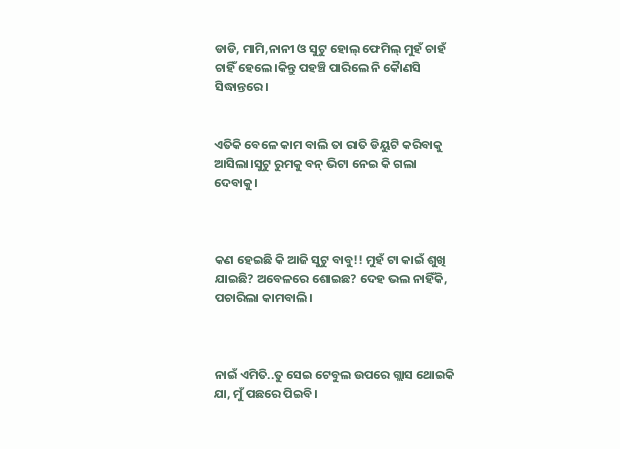ଡାଡି, ମାମି,ନାନୀ ଓ ସୁଟୁ ହୋଲ୍ ଫେମିଲ୍ ମୁହଁ ଚାହଁ ଚାହିଁ ହେଲେ।କିନ୍ତୁ ପହଞ୍ଚି ପାରିଲେ ନି କୋୖଣସି ସିଦ୍ଧାନ୍ତରେ।


ଏତିକି ବେଳେ କାମ ବାଲି ତା ରାତି ଡିୟୁଟି କରିବାକୁ ଆସିଲା।ସୁଟୁ ରୁମକୁ ବନ୍ ଭିଟା ନେଇ କି ଗଲା ଦେବାକୁ।



କଣ ହେଇଛି କି ଆଜି ସୁଟୁ ବାବୁ!! ମୁହଁ ଟା କାଇଁ ଶୁଖି ଯାଇଛି? ଅବେଳରେ ଶୋଇଛ? ଦେହ ଭଲ ନାହିଁକି, ପଚାରିଲା କାମବାଲି।



ନାଇଁ ଏମିତି..ତୁ ସେଇ ଟେବୁଲ ଉପରେ ଗ୍ଲାସ ଥୋଇକି ଯା, ମୁଁ ପଛରେ ପିଇବି।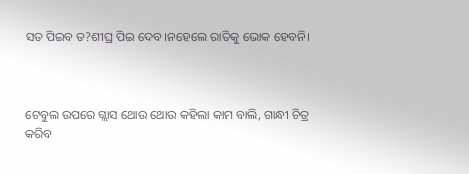ସତ ପିଇବ ତ?ଶୀଘ୍ର ପିଇ ଦେବ।ନହେଲେ ରାତିକୁ ଭୋକ ହେବନି।



ଟେବୁଲ ଉପରେ ଗ୍ଲାସ ଥୋଉ ଥୋଉ କହିଲା କାମ ବାଲି, ଗାନ୍ଧୀ ଚିତ୍ର କରିବ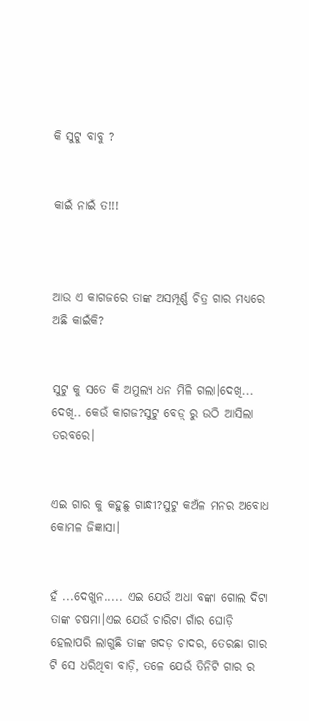କି ସୁଟୁ ବାବୁ ?


କାଇଁ ନାଇଁ ତ!!!



ଆଉ ଏ କାଗଜରେ ତାଙ୍କ ଅସମ୍ପୂର୍ଣ୍ଣ ଚିତ୍ର ଗାର ମଧ୍ୟରେ ଅଛି କାଇଁକି?


ସୁଟୁ କୁ ସତେ କି ଅମୁଲ୍ୟ ଧନ ମିଳି ଗଲା।ଦେଖି... ଦେଖି.. କେଉଁ କାଗଜ?ସୁଟୁ ବେଡ଼୍ ରୁ ଉଠି ଆସିଲା ତରବରେ।


ଏଇ ଗାର କୁ କହୁଛୁ ଗାନ୍ଧୀ?ସୁଟୁ କଅଁଳ ମନର ଅବୋଧ କୋମଳ ଜିଜ୍ଞାସା।


ହଁ ...ଦେଖୁନ..... ଏଇ ଯେଉଁ ଅଧା ବଙ୍କା ଗୋଲ ଦିଟା ତାଙ୍କ ଚଷମା।ଏଇ ଯେଉଁ ଚାରିଟା ଗାଁର ଘୋଡ଼ି ହେଲାପରି ଲାଗୁଛି ତାଙ୍କ ଖଦଡ଼ ଚାଦର, ତେରଛା ଗାର ଟି ସେ ଧରିଥିବା ବାଡ଼ି, ତଳେ ଯେଉଁ ତିନିଟି ଗାର ର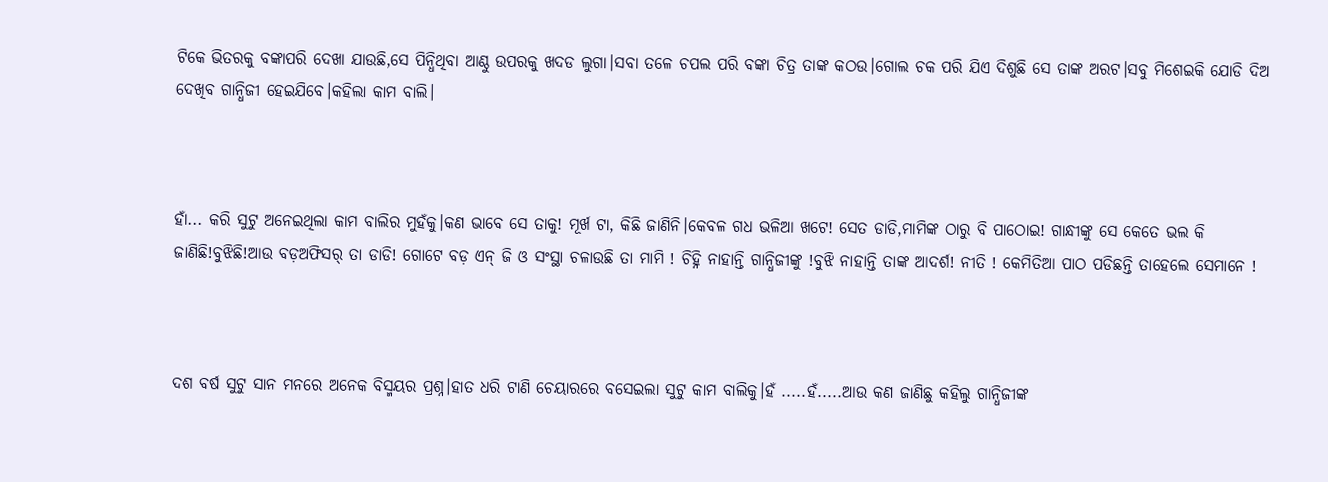ଟିକେ ଭିତରକୁ ବଙ୍କାପରି ଦେଖା ଯାଉଛି,ସେ ପିନ୍ଧିଥିବା ଆଣ୍ଠୁ ଉପରକୁ ଖଦଡ ଲୁଗା।ସବା ତଳେ ଚପଲ ପରି ବଙ୍କା ଚିତ୍ର ତାଙ୍କ କଠଉ।ଗୋଲ ଚକ ପରି ଯିଏ ଦିଶୁଛି ସେ ତାଙ୍କ ଅରଟ।ସବୁ ମିଶେଇକି ଯୋଡି ଦିଅ ଦେଖିବ ଗାନ୍ଧିଜୀ ହେଇଯିବେ।କହିଲା କାମ ବାଲି।



ହାଁ... କରି ସୁଟୁ ଅନେଇଥିଲା କାମ ବାଲିର ମୁହଁକୁ।କଣ ଭାବେ ସେ ତାକୁ! ମୂର୍ଖ ଟା, କିଛି ଜାଣିନି।କେବଳ ଗଧ ଭଳିଆ ଖଟେ! ସେତ ଡାଡି,ମାମିଙ୍କ ଠାରୁ ବି ପାଠୋଇ! ଗାନ୍ଧୀଙ୍କୁ ସେ କେତେ ଭଲ କି ଜାଣିଛି!ବୁଝିଛି!ଆଉ ବଡ଼ଅଫିସର୍ ତା ଡାଡି! ଗୋଟେ ବଡ଼ ଏନ୍ ଜି ଓ ସଂସ୍ଥା ଚଳାଉଛି ତା ମାମି ! ଚିହ୍ନି ନାହାନ୍ତି ଗାନ୍ଧିଜୀଙ୍କୁ !ବୁଝି ନାହାନ୍ତି ତାଙ୍କ ଆଦର୍ଶ! ନୀତି ! କେମିତିଆ ପାଠ ପଡିଛନ୍ତି ତାହେଲେ ସେମାନେ !



ଦଶ ବର୍ଷ ସୁଟୁ ସାନ ମନରେ ଅନେକ ବିସ୍ମୟର ପ୍ରଶ୍ନ।ହାତ ଧରି ଟାଣି ଚେୟାରରେ ବସେଇଲା ସୁଟୁ କାମ ବାଲିକୁ।ହଁ .....ହଁ.....ଆଉ କଣ ଜାଣିଛୁ କହିଲୁ ଗାନ୍ଧିଜୀଙ୍କ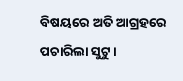ବିଷୟରେ ଅତି ଆଗ୍ରହରେ ପଚାରିଲା ସୁଟୁ।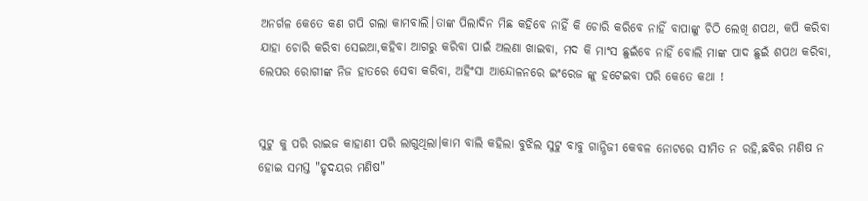ଅନର୍ଗଳ କେତେ କଣ ଗପି ଗଲା କାମବାଲି।ତାଙ୍କ ପିଲାଦିନ ମିଛ କହିବେ ନାହିଁ କି ଚୋରି କରିବେ ନାହିଁ ବାପାଙ୍କୁ ଚିଠି ଲେଖି ଶପଥ, କପି କରିବା ଯାହା ଚୋରି କରିବା ସେଇଆ,କହିବା ଆଗରୁ କରିବା ପାଇଁ ଅଲଣା ଖାଇବା, ମଦ କି ମାଂସ ଛୁଇଁବେ ନାହିଁ ବୋଲି ମାଙ୍କ ପାଦ ଛୁଇଁ ଶପଥ କରିବା, ଲେପର ରୋଗୀଙ୍କ ନିଜ ହାତରେ ସେବା କରିବା, ଅହିଂସା ଆନ୍ଦୋଳନରେ ଇଂରେଜ ଙ୍କୁ ହଟେଇବା ପରି କେତେ କଥା !


ସୁଟୁ କୁ ପରି ରାଇଜ କାହାଣୀ ପରି ଲାଗୁଥିଲା।କାମ ବାଲି କହିଲା ବୁଝିଲ ସୁଟୁ ବାବୁ ଗାନ୍ଧିଜୀ କେବଳ ନୋଟରେ ସୀମିତ ନ ରହି,ଛବିର ମଣିଷ ନ ହୋଇ ସମସ୍ତ "ହୃଦୟର ମଣିଷ"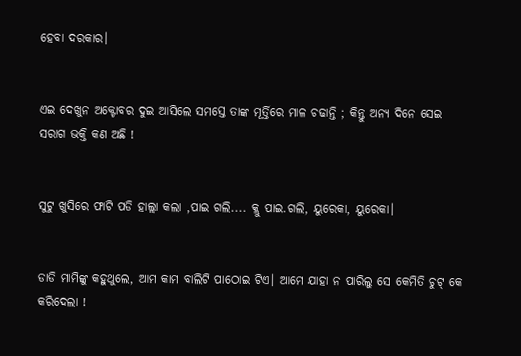ହେବା ଦରକାର।


ଏଇ ଦେଖୁନ ଅକ୍ଟୋବର ଦୁଇ ଆସିଲେ ସମସ୍ତେ ତାଙ୍କ ମୂର୍ତ୍ତିରେ ମାଳ ଚଢାନ୍ତି ; କିନ୍ତୁ ଅନ୍ୟ ଦିନେ ସେଇ ସରାଗ ଭକ୍ତି କଣ ଅଛି !


ସୁଟୁ ଖୁସିରେ ଫାଟି ପଡି ହାଲ୍ଲା କଲା ,ପାଇ ଗଲି.... କ୍ଲୁ ପାଇ.ଗଲି, ୟୁରେକା, ୟୁରେକା।


ଡାଡି ମାମିଙ୍କୁ କହୁଥୁଲେ, ଆମ କାମ ବାଲିଟି ପାଠୋଇ ଟିଏ। ଆମେ ଯାହା ନ ପାରିଲୁ ସେ କେମିତି ଚୁଟ୍ କେ କରିଦେଲା !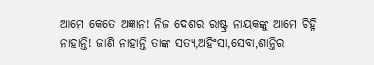ଆମେ କେତେ ଅଜ୍ଞାନ! ନିଜ ଦେଶର ରାଷ୍ଟ୍ର ନାୟକଙ୍କୁ ଆମେ ଚିହ୍ନି ନାହାନ୍ତି! ଜାଣି ନାହାନ୍ତି ତାଙ୍କ ସତ୍ୟ,ଅହିଂସା,ସେବା,ଶାନ୍ତିର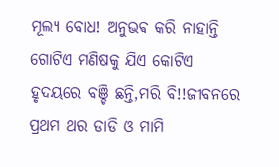ମୂଲ୍ୟ ବୋଧ! ଅନୁଭଵ କରି ନାହାନ୍ତି ଗୋଟିଏ ମଣିଷକୁ ଯିଏ କୋଟିଏ ହୃଦୟରେ ବଞ୍ଚି ଛନ୍ତି,ମରି ବି!!ଜୀବନରେ ପ୍ରଥମ ଥର ଡାଡି ଓ ମାମି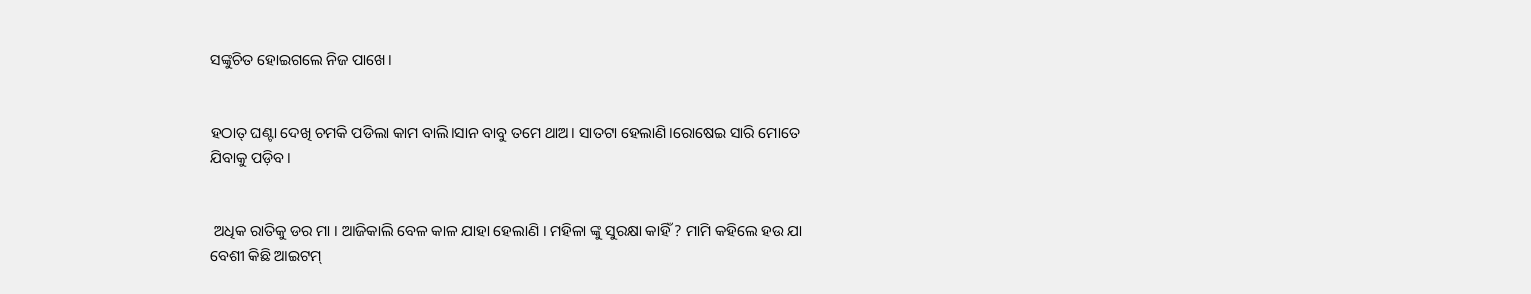ସଙ୍କୁଚିତ ହୋଇଗଲେ ନିଜ ପାଖେ।


ହଠାତ୍ ଘଣ୍ଟା ଦେଖି ଚମକି ପଡିଲା କାମ ବାଲି।ସାନ ବାବୁ ତମେ ଥାଅ। ସାତଟା ହେଲାଣି।ରୋଷେଇ ସାରି ମୋତେ ଯିବାକୁ ପଡ଼ିବ।


 ଅଧିକ ରାତିକୁ ଡର ମା । ଆଜିକାଲି ବେଳ କାଳ ଯାହା ହେଲାଣି । ମହିଳା ଙ୍କୁ ସୁରକ୍ଷା କାହିଁ ? ମାମି କହିଲେ ହଉ ଯା ବେଶୀ କିଛି ଆଇଟମ୍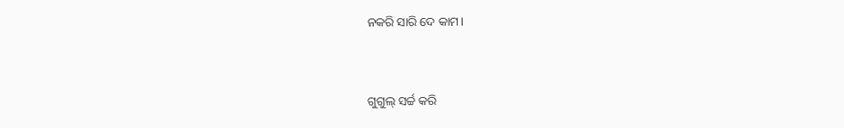ନକରି ସାରି ଦେ କାମ।


ଗୁଗୁଲ୍ ସର୍ଚ୍ଚ କରି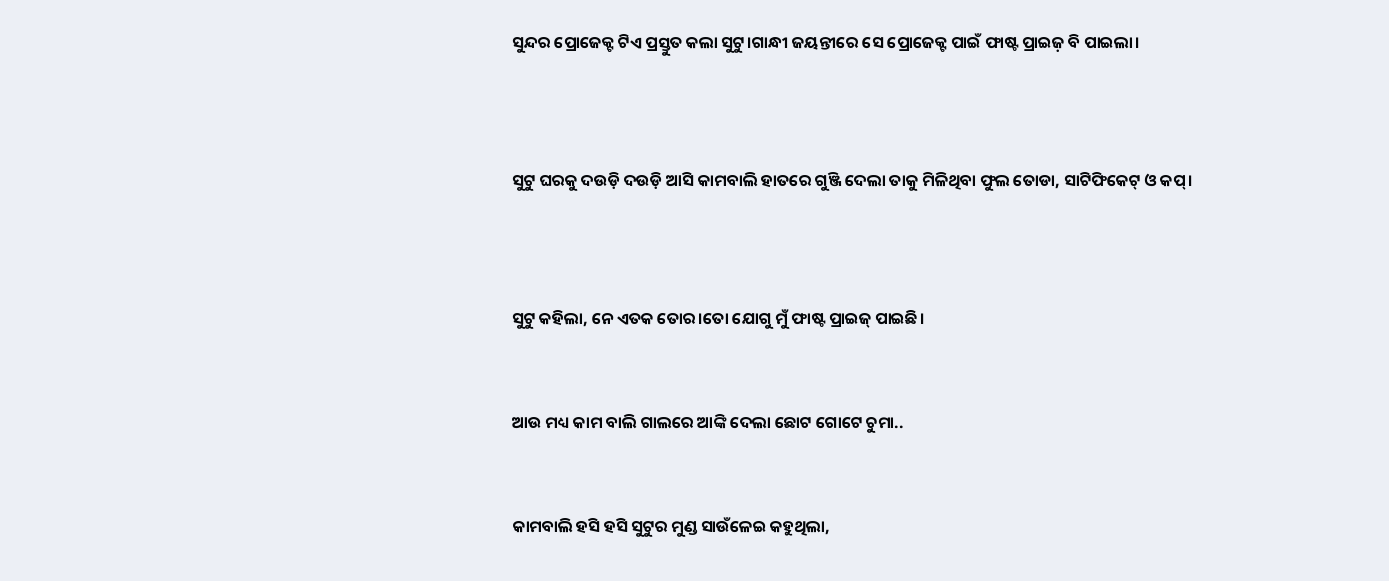ସୁନ୍ଦର ପ୍ରୋଜେକ୍ଟ ଟିଏ ପ୍ରସ୍ତୁତ କଲା ସୁଟୁ।ଗାନ୍ଧୀ ଜୟନ୍ତୀରେ ସେ ପ୍ରୋଜେକ୍ଟ ପାଇଁ ଫାଷ୍ଟ ପ୍ରାଇଜ଼ ବି ପାଇଲା।



ସୁଟୁ ଘରକୁ ଦଉଡ଼ି ଦଉଡ଼ି ଆସି କାମବାଲି ହାତରେ ଗୁଞ୍ଜି ଦେଲା ତାକୁ ମିଳିଥିବା ଫୁଲ ତୋଡା, ସାଟିଫିକେଟ୍ ଓ କପ୍।



ସୁଟୁ କହିଲା, ନେ ଏତକ ତୋର।ତୋ ଯୋଗୁ ମୁଁ ଫାଷ୍ଟ ପ୍ରାଇଜ୍ ପାଇଛି।


ଆଉ ମଧ୍ୟ କାମ ବାଲି ଗାଲରେ ଆଙ୍କି ଦେଲା ଛୋଟ ଗୋଟେ ଚୁମା..


କାମବାଲି ହସି ହସି ସୁଟୁର ମୁଣ୍ଡ ସାଉଁଳେଇ କହୁଥିଲା,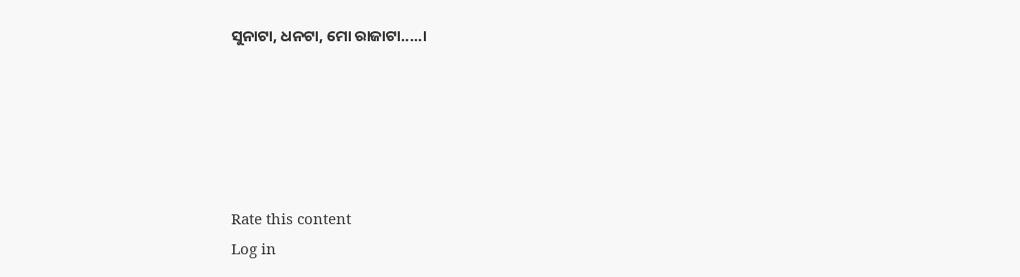ସୁନାଟା, ଧନଟା, ମୋ ରାଜାଟା.....।





Rate this content
Log in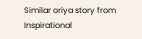Similar oriya story from Inspirational